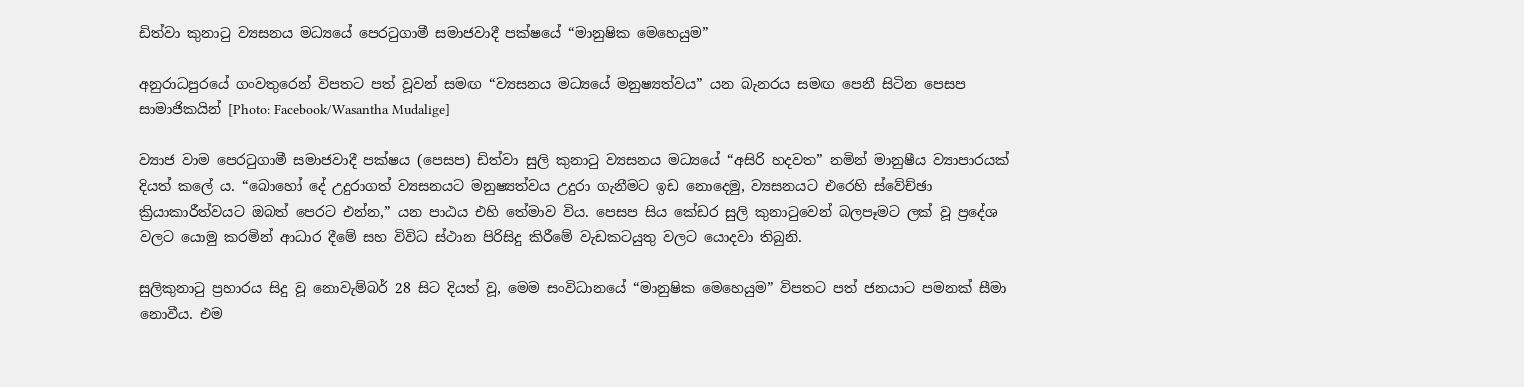ඩිත්වා කුනාටු ව්‍යසනය මධ්‍යයේ පෙරටුගාමී සමාජවාදී පක්ෂයේ “මානුෂික මෙහෙයුම”

අනුරාධපුරයේ ගංවතුරෙන් විපතට පත් වූවන් සමඟ “ව්‍යසනය මධ්‍යයේ මනුෂ්‍යත්වය” යන බැනරය සමඟ පෙනී සිටින පෙසප සාමාජිකයින් [Photo: Facebook/Wasantha Mudalige]

ව්‍යාජ වාම පෙරටුගාමී සමාජවාදී පක්ෂය (පෙසප) ඩිත්වා සුලි කුනාටු ව්‍යසනය මධ්‍යයේ “අසිරි හදවත” නමින් මානුෂීය ව්‍යාපාරයක් දියත් කලේ ය. “බොහෝ දේ උදුරාගත් ව්‍යසනයට මනුෂ්‍යත්වය උදුරා ගැනීමට ඉඩ නොදෙමු, ව්‍යසනයට එරෙහි ස්වේච්ඡා ක්‍රියාකාරීත්වයට ඔබත් පෙරට එන්න,” යන පාඨය එහි තේමාව විය. පෙසප සිය කේඩර සුලි කුනාටුවෙන් බලපෑමට ලක් වූ ප්‍රදේශ වලට යොමු කරමින් ආධාර දීමේ සහ විවිධ ස්ථාන පිරිසිදු කිරීමේ වැඩකටයුතු වලට යොදවා තිබුනි.

සුලිකුනාටු ප්‍රහාරය සිදු වූ නොවැම්බර් 28 සිට දියත් වූ, මෙම සංවිධානයේ “මානුෂික මෙහෙයුම” විපතට පත් ජනයාට පමනක් සීමා නොවීය. එම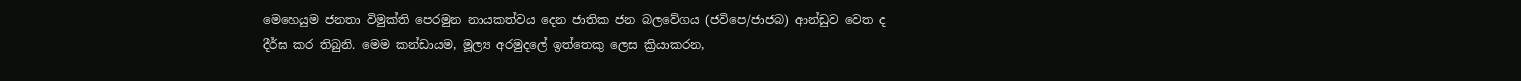මෙහෙයුම ජනතා විමුක්ති පෙරමුන නායකත්වය දෙන ජාතික ජන බලවේගය (ජවිපෙ/ජාජබ) ආන්ඩුව වෙත ද දීර්ඝ කර තිබුනි. මෙම කන්ඩායම, මූල්‍ය අරමුදලේ ඉත්තෙකු ලෙස ක්‍රියාකරන,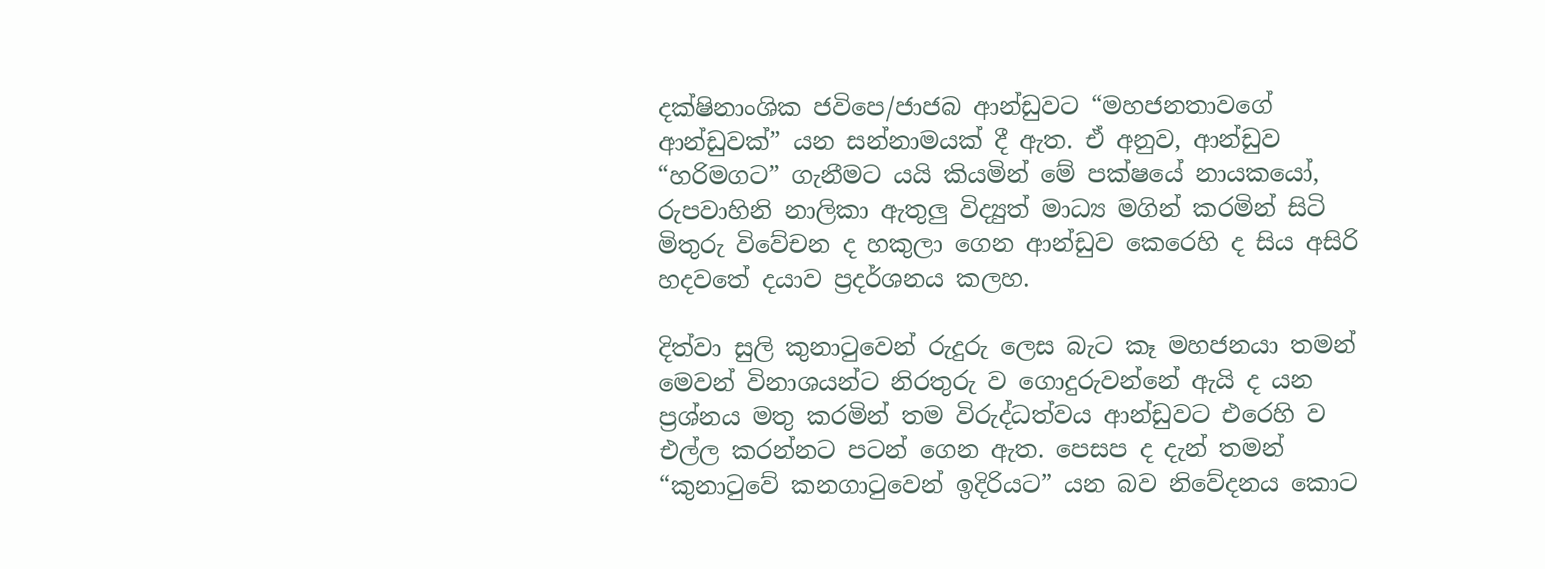දක්ෂිනාංශික ජවිපෙ/ජාජබ ආන්ඩුවට “මහජනතාවගේ ආන්ඩුවක්” යන සන්නාමයක් දී ඇත. ඒ අනුව, ආන්ඩුව “හරිමගට” ගැනීමට යයි කියමින් මේ පක්ෂයේ නායකයෝ, රුපවාහිනි නාලිකා ඇතුලු විද්‍යුත් මාධ්‍ය මගින් කරමින් සිටි මිතුරු විවේචන ද හකුලා ගෙන ආන්ඩුව කෙරෙහි ද සිය අසිරි හදවතේ දයාව ප්‍රදර්ශනය කලහ.

දිත්වා සුලි කුනාටුවෙන් රුදුරු ලෙස බැට කෑ මහජනයා තමන් මෙවන් විනාශයන්ට නිරතුරු ව ගොදුරුවන්නේ ඇයි ද යන ප්‍රශ්නය මතු කරමින් තම විරුද්ධත්වය ආන්ඩුවට එරෙහි ව එල්ල කරන්නට පටන් ගෙන ඇත. පෙසප ද දැන් තමන්  “කුනාටුවේ කනගාටුවෙන් ඉදිරියට” යන බව නිවේදනය කොට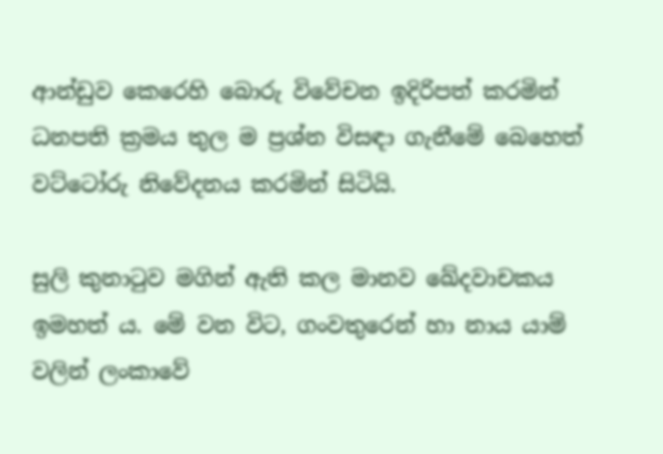ආන්ඩුව කෙරෙහි බොරු විවේචන ඉදිරිපත් කරමින් ධනපති ක්‍රමය තුල ම ප්‍රශ්න විසඳා ගැනීමේ බෙහෙත් වට්ටෝරු නිවේදනය කරමින් සිටියි.

සුලි කුනාටුව මගින් ඇති කල මානව ඛේදවාචකය ඉමහත් ය. මේ වන විට, ගංවතුරෙන් හා නාය යාම් වලින් ලංකාවේ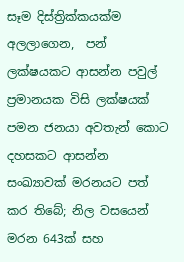සෑම දිස්ත්‍රික්කයක්ම අලලාගෙන,  පන් ලක්ෂයකට ආසන්න පවුල් ප්‍රමානයක විසි ලක්ෂයක් පමන ජනයා අවතැන් කොට දහසකට ආසන්න සංඛ්‍යාවක් මරනයට පත් කර තිබේ; නිල වසයෙන් මරන 643ක් සහ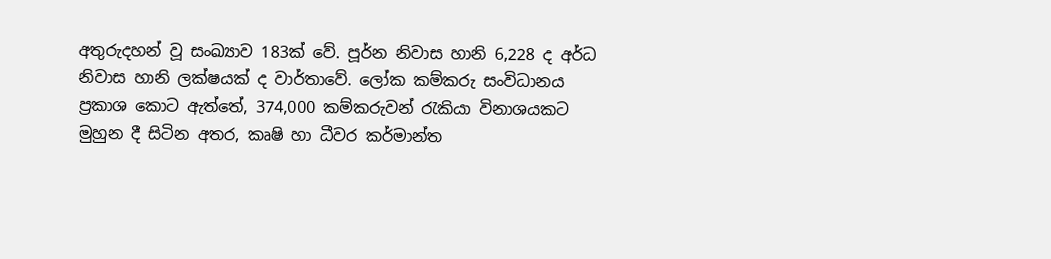අතුරුදහන් වූ සංඛ්‍යාව 183ක් වේ. පූර්න නිවාස හානි 6,228 ද අර්ධ නිවාස හානි ලක්ෂයක් ද වාර්තාවේ. ලෝක කම්කරු සංවිධානය ප්‍රකාශ කොට ඇත්තේ, 374,000 කම්කරුවන් රැකියා විනාශයකට මුහුන දී සිටින අතර, කෘෂි හා ධීවර කර්මාන්ත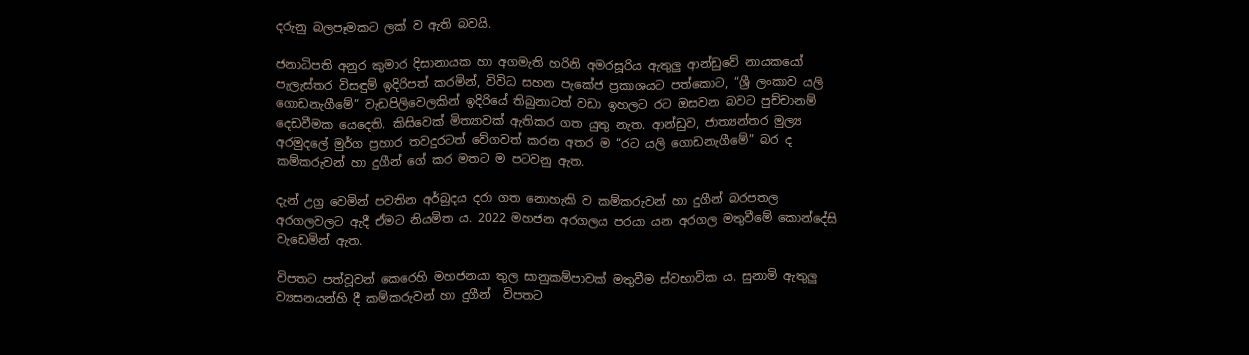දරුනු බලපෑමකට ලක් ව ඇති බවයි.

ජනාධිපති අනුර කුමාර දිසානායක හා අගමැති හරිනි අමරසූරිය ඇතුලු ආන්ඩුවේ නායකයෝ පැලැස්තර විසඳුම් ඉදිරිපත් කරමින්, විවිධ සහන පැකේජ ප්‍රකාශයට පත්කොට, “ශ්‍රී ලංකාව යලි ගොඩනැගීමේ” වැඩපිලිවෙලකින් ඉදිරියේ තිබුනාටත් වඩා ඉහලට රට ඔසවන බවට පුච්චානම් දෙඩවීමක යෙදෙති. කිසිවෙක් මිත්‍යාවක් ඇතිකර ගත යුතු නැත. ආන්ඩුව, ජාත්‍යන්තර මුල්‍ය අරමුදලේ මුර්ග ප්‍රහාර තවදුරටත් වේගවත් කරන අතර ම “රට යලි ගොඩනැගීමේ” බර ද කම්කරුවන් හා දුගීන් ගේ කර මතට ම පටවනු ඇත.

දැන් උග්‍ර වෙමින් පවතින අර්බුදය දරා ගත නොහැකි ව කම්කරුවන් හා දුගීන් බරපතල අරගලවලට ඇදී ඒමට නියමිත ය. 2022 මහජන අරගලය පරයා යන අරගල මතුවීමේ කොන්දේසි වැඩෙමින් ඇත.

විපතට පත්වූවන් කෙරෙහි මහජනයා තුල සානුකම්පාවක් මතුවීම ස්වභාවික ය. සුනාමි ඇතුලු ව්‍යසනයන්හි දී කම්කරුවන් හා දුගීන්  විපතට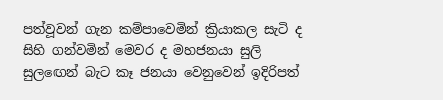පත්වූවන් ගැන කම්පාවෙමින් ක්‍රියාකල සැටි ද සිහි ගන්වමින් මෙවර ද මහජනයා සුලි සුලඟෙන් බැට කෑ ජනයා වෙනුවෙන් ඉදිරිපත්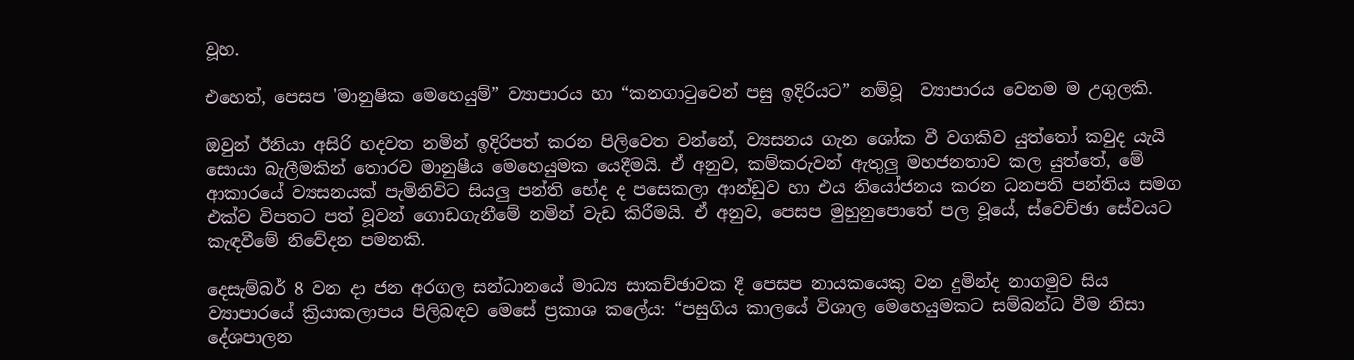වූහ.

එහෙත්, පෙසප 'මානුෂික මෙහෙයුම්” ව්‍යාපාරය හා “කනගාටුවෙන් පසු ඉදිරියට” නම්වූ  ව්‍යාපාරය වෙනම ම උගුලකි.

ඔවුන් ඊනියා අසිරි හදවත නමින් ඉදිරිපත් කරන පිලිවෙත වන්නේ, ව්‍යසනය ගැන ශෝක වී වගකිව යුත්තෝ කවුද යැයි සොයා බැලීමකින් තොරව මානුෂීය මෙහෙයුමක යෙදීමයි. ඒ අනුව, කම්කරුවන් ඇතුලු මහජනතාව කල යුත්තේ, මේ ආකාරයේ ව්‍යසනයක් පැමිනිවිට සියලු පන්ති භේද ද පසෙකලා ආන්ඩුව හා එය නියෝජනය කරන ධනපති පන්තිය සමග එක්ව විපතට පත් වූවන් ගොඩගැනීමේ නමින් වැඩ කිරීමයි. ඒ අනුව, පෙසප මුහුනුපොතේ පල වූයේ, ස්වෙච්ඡා සේවයට කැඳවීමේ නිවේදන පමනකි.

දෙසැම්බර් 8 වන දා ජන අරගල සන්ධානයේ මාධ්‍ය සාකච්ඡාවක දී පෙසප නායකයෙකු වන දුමින්ද නාගමුව සිය ව්‍යාපාරයේ ක්‍රියාකලාපය පිලිබඳව මෙසේ ප්‍රකාශ කලේය: “පසුගිය කාලයේ විශාල මෙහෙයුමකට සම්බන්ධ වීම නිසා දේශපාලන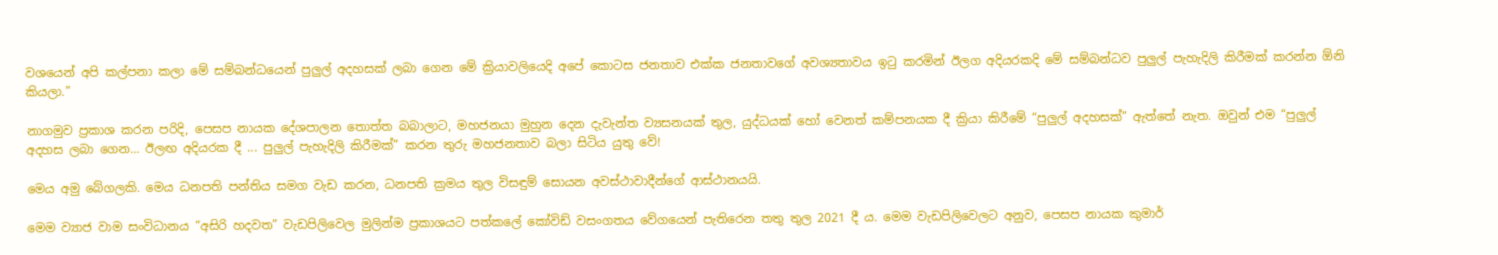වශයෙන් අපි කල්පනා කලා මේ සම්බන්ධයෙන් පුලුල් අදහසක් ලබා ගෙන මේ ක්‍රියාවලියෙදි අපේ කොටස ජනතාව එක්ක ජනතාවගේ අවශ්‍යතාවය ඉටු කරමින් ඊලග අදියරකදි මේ සම්බන්ධව පුලුල් පැහැදිලි කිරීමක් කරන්න ඕනි කියලා.”

නාගමුව ප්‍රකාශ කරන පරිදි, පෙසප නායක දේශපාලන තොත්ත බබාලාට, මහජනයා මුහුන දෙන දැවැන්ත ව්‍යසනයක් තුල, යුද්ධයක් හෝ වෙනත් කම්පනයක දී ක්‍රියා කිරීමේ “පුලුල් අදහසක්” ඇත්තේ නැත. ඔවුන් එම “පුලුල් අදහස ලබා ගෙන... ඊලඟ අදියරක දී ... පුලුල් පැහැදිලි කිරීමක්” කරන තුරු මහජනතාව බලා සිටිය යුතු වේ!

මෙය අමු බේගලකි. මෙය ධනපති පන්තිය සමග වැඩ කරන, ධනපති ක්‍රමය තුල විසඳුම් සොයන අවස්ථාවාදීන්ගේ ආස්ථානයයි.

මෙම ව්‍යාජ වාම සංවිධානය “අසිරි හදවත” වැඩපිලිවෙල මුලින්ම ප්‍රකාශයට පත්කලේ කෝවිඩ් වසංගතය වේගයෙන් පැතිරෙන තතු තුල 2021 දී ය. මෙම වැඩපිලිවෙලට අනුව, පෙසප නායක කුමාර්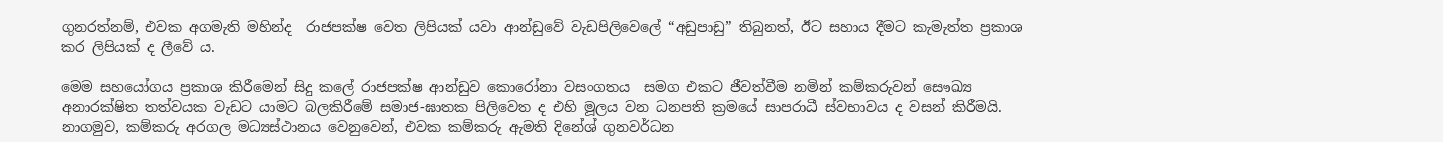ගුනරත්නම්, එවක අගමැති මහින්ද  රාජපක්ෂ වෙත ලිපියක් යවා ආන්ඩුවේ වැඩපිලිවෙලේ “අඩුපාඩු” තිබුනත්, ඊට සහාය දීමට කැමැත්ත ප්‍රකාශ කර ලිපියක් ද ලීවේ ය.

මෙම සහයෝගය ප්‍රකාශ කිරීමෙන් සිදු කලේ රාජපක්ෂ ආන්ඩුව කොරෝනා වසංගතය  සමග එකට ජීවත්වීම නමින් කම්කරුවන් සෞඛ්‍ය අනාරක්ෂිත තත්වයක වැඩට යාමට බලකිරීමේ සමාජ-ඝාතක පිලිවෙත ද එහි මූලය වන ධනපති ක්‍රමයේ සාපරාධී ස්වභාවය ද වසන් කිරීමයි. නාගමුව, කම්කරු අරගල මධ්‍යස්ථානය වෙනුවෙන්, එවක කම්කරු ඇමති දිනේශ් ගුනවර්ධන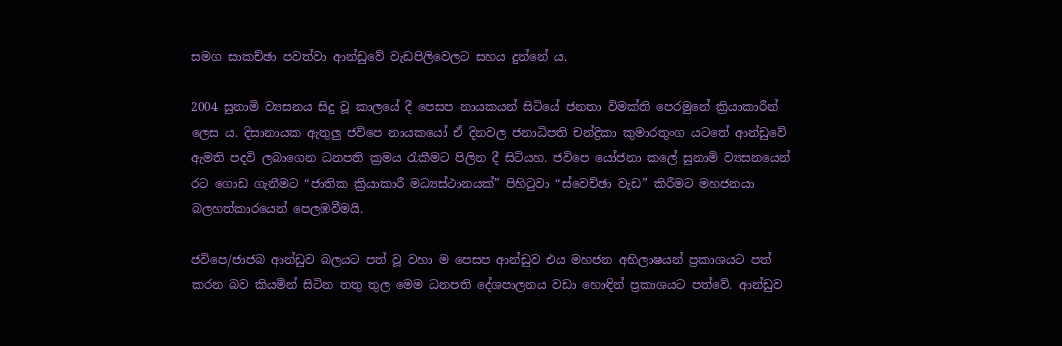සමග සාකච්ඡා පවත්වා ආන්ඩුවේ වැඩපිලිවෙලට සහය දුන්නේ ය.

2004 සුනාමි ව්‍යසනය සිදු වූ කාලයේ දී පෙසප නායකයන් සිටියේ ජනතා විමක්ති පෙරමුනේ ක්‍රියාකාරීන් ලෙස ය. දිසානායක ඇතුලු ජවිපෙ නායකයෝ ඒ දිනවල ජනාධිපති චන්ද්‍රිකා කුමාරතුංග යටතේ ආන්ඩුවේ ඇමති පදවි ලබාගෙන ධනපති ක්‍රමය රැකීමට පිලින දී සිටියහ. ජවිපෙ යෝජනා කලේ සුනාමි ව්‍යසනයෙන් රට ගොඩ ගැනීමට “ජාතික ක්‍රියාකාරී මධ්‍යස්ථානයක්” පිහිටුවා “ස්වෙච්ඡා වැඩ” කිරීමට මහජනයා බලහත්කාරයෙන් පෙලඹවීමයි.

ජවිපෙ/ජාජබ ආන්ඩුව බලයට පත් වූ වහා ම පෙසප ආන්ඩුව එය මහජන අභිලාෂයන් ප්‍රකාශයට පත් කරන බව කියමින් සිටින තතු තුල මෙම ධනපති දේශපාලනය වඩා හොඳින් ප්‍රකාශයට පත්වේ. ආන්ඩුව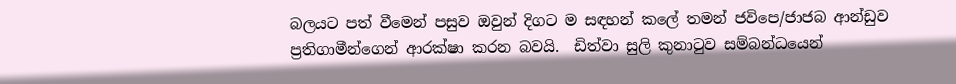බලයට පත් වීමෙන් පසුව ඔවුන් දිගට ම සඳහන් කලේ තමන් ජවිපෙ/ජාජබ ආන්ඩුව ප්‍රතිගාමීන්ගෙන් ආරක්ෂා කරන බවයි.  ඩිත්වා සුලි කුනාටුව සම්බන්ධයෙන්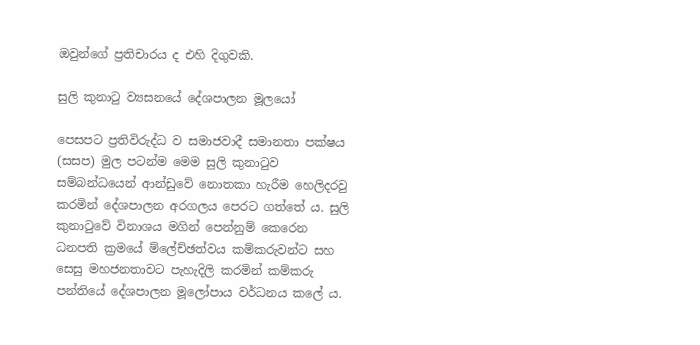ඔවුන්ගේ ප්‍රතිචාරය ද එහි දිගුවකි.

සුලි කුනාටු ව්‍යසනයේ දේශපාලන මූලයෝ

පෙසපට ප්‍රතිවිරුද්ධ ව සමාජවාදී සමානතා පක්ෂය (සසප) මුල පටන්ම මෙම සුලි කුනාටුව සම්බන්ධයෙන් ආන්ඩුවේ නොතකා හැරීම හෙලිදරවු කරමින් දේශපාලන අරගලය පෙරට ගත්තේ ය. සුලි කුනාටුවේ විනාශය මගින් පෙන්නුම් කෙරෙන ධනපති ක්‍රමයේ ම්ලේච්ඡත්වය කම්කරුවන්ට සහ සෙසු මහජනතාවට පැහැදිලි කරමින් කම්කරු පන්තියේ දේශපාලන මූලෝපාය වර්ධනය කලේ ය.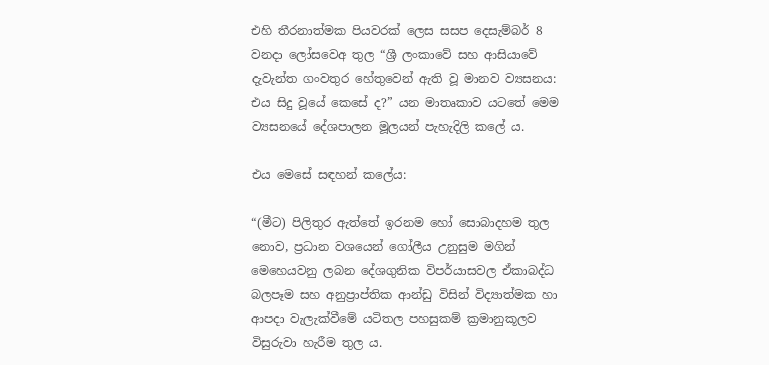එහි තීරනාත්මක පියවරක් ලෙස සසප දෙසැම්බර් 8 වනදා ලෝසවෙඅ තුල “ශ්‍රී ලංකාවේ සහ ආසියාවේ දැවැන්ත ගංවතුර හේතුවෙන් ඇති වූ මානව ව්‍යසනය: එය සිදු වූයේ කෙසේ ද?” යන මාතෘකාව යටතේ මෙම ව්‍යසනයේ දේශපාලන මූලයන් පැහැදිලි කලේ ය.

එය මෙසේ සඳහන් කලේය:

“(මීට) පිලිතුර ඇත්තේ ඉරනම හෝ සොබාදහම තුල නොව, ප්‍රධාන වශයෙන් ගෝලීය උනුසුම මගින් මෙහෙයවනු ලබන දේශගුනික විපර්යාසවල ඒකාබද්ධ බලපෑම සහ අනුප්‍රාප්තික ආන්ඩු විසින් විද්‍යාත්මක හා ආපදා වැලැක්වීමේ යටිතල පහසුකම් ක්‍රමානුකූලව විසුරුවා හැරීම තුල ය.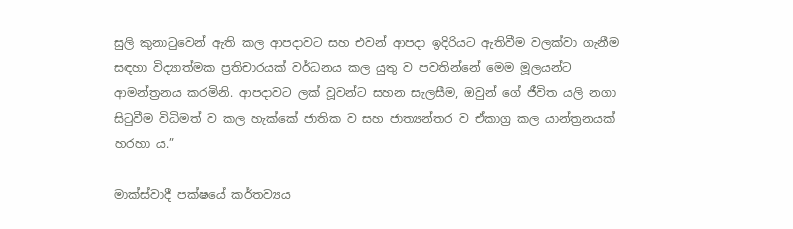සුලි කුනාටුවෙන් ඇති කල ආපදාවට සහ එවන් ආපදා ඉදිරියට ඇතිවීම වලක්වා ගැනීම සඳහා විද්‍යාත්මක ප්‍රතිචාරයක් වර්ධනය කල යුතු ව පවතින්නේ මෙම මූලයන්ට ආමන්ත්‍රනය කරමිනි. ආපදාවට ලක් වූවන්ට සහන සැලසීම, ඔවුන් ගේ ජීවිත යලි නගා සිටුවීම විධිමත් ව කල හැක්කේ ජාතික ව සහ ජාත්‍යන්තර ව ඒකාග්‍ර කල යාන්ත්‍රනයක් හරහා ය.”

මාක්ස්වාදී පක්ෂයේ කර්තව්‍යය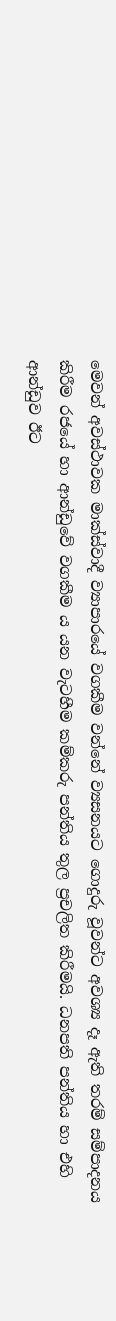මෙවන් අවස්ථාවක මාක්ස්වාදී ව්‍යාපාරයේ වගකීම වන්නේ ව්‍යසනයට ගොදුරු වූවන්ට අවශ්‍ය දෑ ඇති තරම් සම්පාදනය කිරීම රජයේ හා ආන්ඩුවේ වගකීම ය යන වැටහීම කම්කරු පන්තිය තුල ප්‍රචලිත කිරීමයි. ධනපති පන්තිය හා එහි ආන්ඩුව ඊට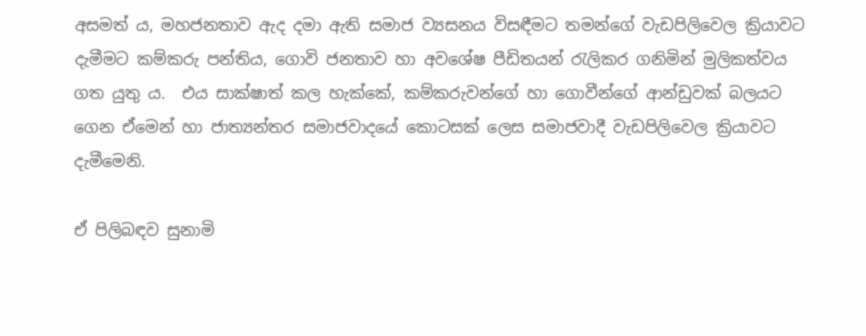අසමත් ය, මහජනතාව ඇද දමා ඇති සමාජ ව්‍යසනය විසඳීමට තමන්ගේ වැඩපිලිවෙල ක්‍රියාවට දැමීමට කම්කරු පන්තිය, ගොවි ජනතාව හා අවශේෂ පීඩිතයන් රැලිකර ගනිමින් මුලිකත්වය ගත යුතු ය.  එය සාක්ෂාත් කල හැක්කේ, කම්කරුවන්ගේ හා ගොවීන්ගේ ආන්ඩුවක් බලයට ගෙන ඒමෙන් හා ජාත්‍යන්තර සමාජවාදයේ කොටසක් ලෙස සමාජවාදී වැඩපිලිවෙල ක්‍රියාවට දැමීමෙනි.

ඒ පිලිබඳව සුනාමි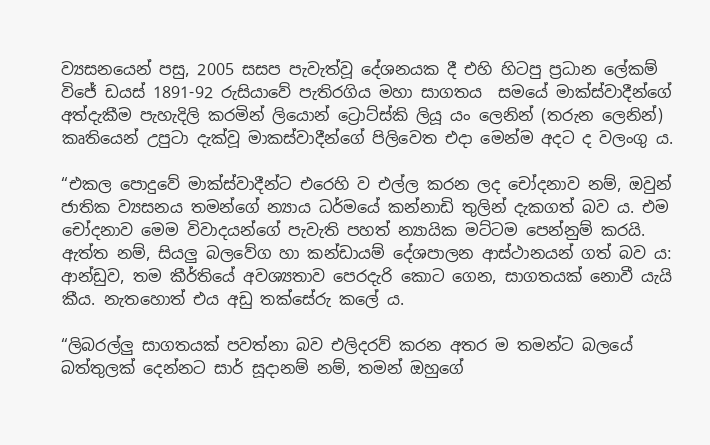ව්‍යසනයෙන් පසු, 2005 සසප පැවැත්වූ දේශනයක දී එහි හිටපු ප්‍රධාන ලේකම් විජේ ඩයස් 1891-92 රුසියාවේ පැතිරගිය මහා සාගතය  සමයේ මාක්ස්වාදීන්ගේ අත්දැකීම පැහැදිලි කරමින් ලියොන් ට්‍රොට්ස්කි ලියූ යං ලෙනින් (තරුන ලෙනින්) කෘතියෙන් උපුටා දැක්වූ මාකස්වාදීන්ගේ පිලිවෙත එදා මෙන්ම අදට ද වලංගු ය.

“එකල පොදුවේ මාක්ස්වාදීන්ට එරෙහි ව එල්ල කරන ලද චෝදනාව නම්, ඔවුන් ජාතික ව්‍යසනය තමන්ගේ න්‍යාය ධර්මයේ කන්නාඩි තුලින් දැකගත් බව ය. එම චෝදනාව මෙම විවාදයන්ගේ පැවැති පහත් න්‍යායික මට්ටම පෙන්නුම් කරයි. ඇත්ත නම්, සියලු බලවේග හා කන්ඩායම් දේශපාලන ආස්ථානයන් ගත් බව ය: ආන්ඩුව, තම කීර්තියේ අවශ්‍යතාව පෙරදැරි කොට ගෙන, සාගතයක් නොවී යැයි කීය. නැතහොත් එය අඩු තක්සේරු කලේ ය.

“ලිබරල්ලු සාගතයක් පවත්නා බව එලිදරව් කරන අතර ම තමන්ට බලයේ බත්තුලක් දෙන්නට සාර් සූදානම් නම්, තමන් ඔහුගේ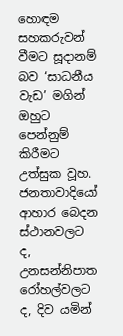හොඳම සහකරුවන් වීමට සූදානම් බව ‘සාධනීය වැඩ’ මගින් ඔහුට පෙන්නුම් කිරීමට උත්සුක වූහ. ජනතාවාදියෝ ආහාර බෙදන ස්ථානවලට ද, උනසන්නිපාත රෝහල්වලට ද, දිව යමින්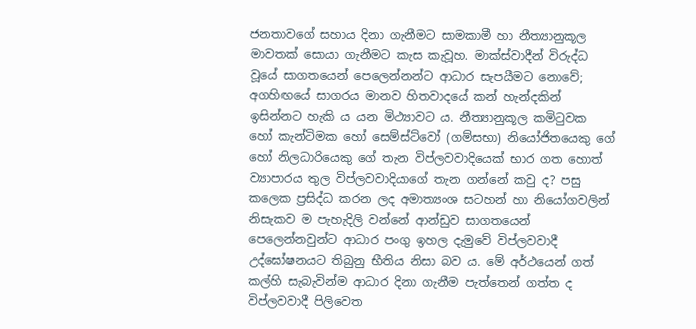ජනතාවගේ සහාය දිනා ගැනීමට සාමකාමී හා නීත්‍යානුකූල මාවතක් සොයා ගැනීමට කැස කැවූහ. මාක්ස්වාදීන් විරුද්ධ වූයේ සාගතයෙන් පෙලෙන්නන්ට ආධාර සැපයීමට නොවේ; අගහිඟයේ සාගරය මානව හිතවාදයේ කන් හැන්දකින් ඉසින්නට හැකි ය යන මිථ්‍යාවට ය. නීත්‍යානුකූල කමිටුවක හෝ කැන්ටිමක හෝ සෙම්ස්ට්වෝ (ගම්සභා) නියෝජිතයෙකු ගේ හෝ නිලධාරියෙකු ගේ තැන විප්ලවවාදියෙක් භාර ගත හොත් ව්‍යාපාරය තුල විප්ලවවාදියාගේ තැන ගන්නේ කවු ද? පසු කලෙක ප්‍රසිද්ධ කරන ලද අමාත්‍යංශ සටහන් හා නියෝගවලින් නිසැකව ම පැහැදිලි වන්නේ ආන්ඩුව සාගතයෙන් පෙලෙන්නවුන්ට ආධාර පංගු ඉහල දැමුවේ විප්ලවවාදී උද්ඝෝෂනයට තිබුනු භීතිය නිසා බව ය. මේ අර්ථයෙන් ගත් කල්හි සැබැවින්ම ආධාර දිනා ගැනීම පැත්තෙන් ගත්ත ද විප්ලවවාදී පිලිවෙත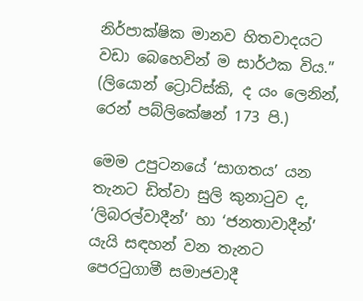නිර්පාක්ෂික මානව හිතවාදයට වඩා බෙහෙවින් ම සාර්ථක විය.” (ලියොන් ට්‍රොට්ස්කි, ද යං ලෙනින්, රෙන් පබ්ලිකේෂන් 173 පි.)

මෙම උපුටනයේ ‘සාගතය’ යන තැනට ඩිත්වා සුලි කුනාටුව ද, ‘ලිබරල්වාදීන්’ හා ‘ජනතාවාදීන්’ යැයි සඳහන් වන තැනට පෙරටුගාමී සමාජවාදී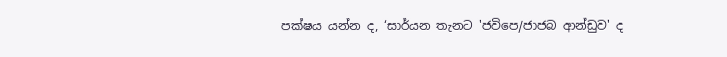පක්ෂය යන්න ද, ‘සාර්යන තැනට 'ජවිපෙ/ජාජබ ආන්ඩුව' ද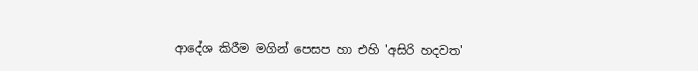ආදේශ කිරීම මගින් පෙසප හා එහි 'අසිරි හදවත'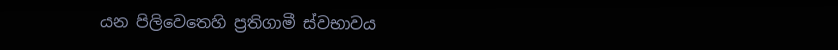යන පිලිවෙතෙහි ප්‍රතිගාමී ස්වභාවය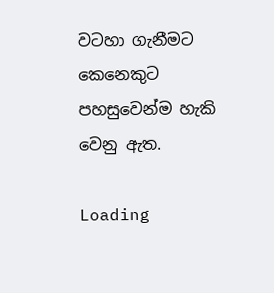වටහා ගැනීමට කෙනෙකුට පහසුවෙන්ම හැකි වෙනු ඇත.

Loading